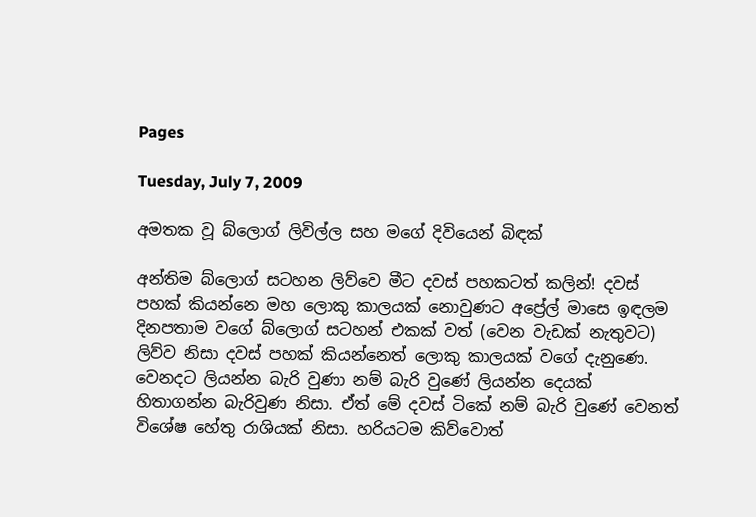Pages

Tuesday, July 7, 2009

අමතක වූ බ්ලොග් ලිවිල්ල සහ මගේ දිවියෙන් බිඳක්

අන්තිම බ්ලොග් සටහන ලිව්වෙ මීට දවස් පහකටත් කලින්! දවස් පහක් කියන්නෙ මහ ලොකු කාලයක් නොවුණට අප්‍රේල් මාසෙ ඉඳලම දිනපතාම වගේ බ්ලොග් සටහන් එකක් වත් (වෙන වැඩක් නැතුවට) ලිව්ව නිසා දවස් පහක් කියන්නෙත් ලොකු කාලයක් වගේ දැනුණෙ. වෙනදට ලියන්න බැරි වුණා නම් බැරි වුණේ ලියන්න දෙයක් හිතාගන්න බැරිවුණ නිසා. ඒත් මේ දවස් ටිකේ නම් බැරි වුණේ වෙනත් විශේෂ හේතු රාශියක් නිසා. හරියටම කිව්වොත්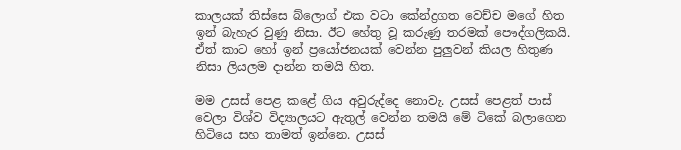කාලයක් තිස්සෙ බ්ලොග් එක වටා කේන්ද්‍රගත වෙච්ච මගේ හිත ඉන් බැහැර වුණු නිසා. ඊට හේතු වූ කරුණු තරමක් පෞද්ගලිකයි. ඒත් කාට හෝ ඉන් ප්‍රයෝජනයක් වෙන්න පුලුවන් කියල හිතුණ නිසා ලියලම දාන්න තමයි හිත.

මම උසස් පෙළ කළේ ගිය අවුරුද්දෙ නොවැ. උසස් පෙළත් පාස් වෙලා විශ්ව විද්‍යාලයට ඇතුල් වෙන්න තමයි මේ ටිකේ බලාගෙන හිටියෙ සහ තාමත් ඉන්නෙ. උසස්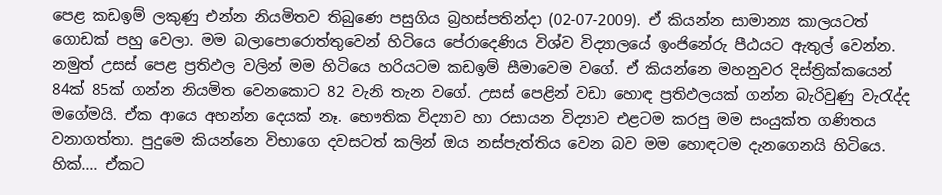පෙළ කඩඉම් ලකුණු එන්න නියමිතව තිබුණෙ පසුගිය බ්‍රහස්පතින්දා (02-07-2009). ඒ කියන්න සාමාන්‍ය කාලයටත් ගොඩක් පහු වෙලා. මම බලාපොරොත්තුවෙන් හිටියෙ පේරාදෙණිය විශ්ව විද්‍යාලයේ ඉංජිනේරු පීඨයට ඇතුල් වෙන්න. නමුත් උසස් පෙළ ප්‍රතිඵල වලින් මම හිටියෙ හරියටම කඩඉම් සීමාවෙම වගේ. ඒ කියන්නෙ මහනුවර දිස්ත්‍රික්කයෙන් 84ක් 85ක් ගන්න නියමිත වෙනකොට 82 වැනි තැන වගේ. උසස් පෙළින් වඩා හොඳ ප්‍රතිඵලයක් ගන්න බැරිවුණු වැරැද්ද මගේමයි. ඒක ආයෙ අහන්න දෙයක් නෑ. භෞතික විද්‍යාව හා රසායන විද්‍යාව එළටම කරපු මම සංයුක්ත ගණිතය වනාගත්තා. පුදුමෙ කියන්නෙ විභාගෙ දවසටත් කලින් ඔය නස්පැත්තිය වෙන බව මම හොඳටම දැනගෙනයි හිටියෙ. හික්.... ඒකට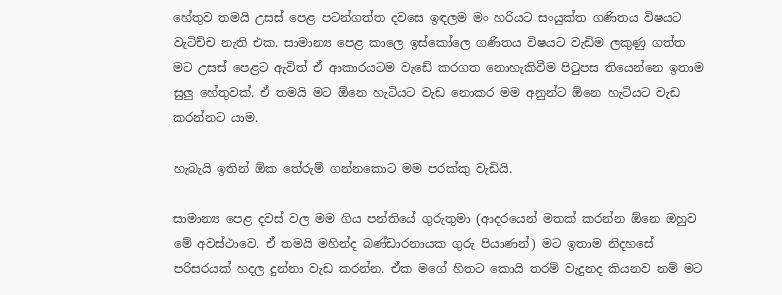හේතුව තමයි උසස් පෙළ පටන්ගත්ත දවසෙ ඉඳලම මං හරියට සංයුක්ත ගණිතය විෂයට වැටිච්ච නැති එක. සාමාන්‍ය පෙළ කාලෙ ඉස්කෝලෙ ගණිතය විෂයට වැඩිම ලකුණු ගත්ත මට උසස් පෙළට ඇවිත් ඒ ආකාරයටම වැඩේ කරගත නොහැකිවීම පිටුපස තියෙන්නෙ ඉතාම සුලු හේතුවක්. ඒ තමයි මට ඕනෙ හැටියට වැඩ නොකර මම අනුන්ට ඕනෙ හැටියට වැඩ කරන්නට යාම.

හැබැයි ඉතින් ඕක තේරුම් ගන්නකොට මම පරක්කු වැඩියි.

සාමාන්‍ය පෙළ දවස් වල මම ගිය පන්තියේ ගුරුතුමා (ආදරයෙන් මතක් කරන්න ඕනෙ ඔහුව මේ අවස්ථාවෙ. ඒ තමයි මහින්ද බණ්ඩාරනායක ගුරු පියාණන්) මට ඉතාම නිදහසේ පරිසරයක් හදල දුන්නා වැඩ කරන්න. ඒක මගේ හිතට කොයි තරම් වැදුනද කියනව නම් මට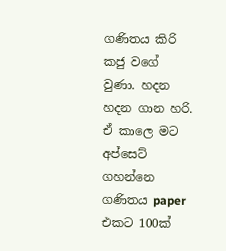ගණිතය කිරි කජු වගේ වුණා. හදන හදන ගාන හරි. ඒ කාලෙ මට අප්සෙට් ගහන්නෙ ගණිතය paper එකට 100ක්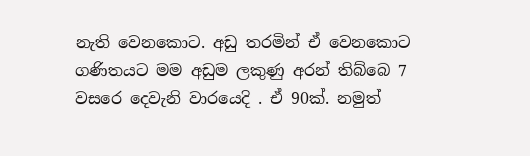නැති වෙනකොට. අඩු තරමින් ඒ වෙනකොට ගණිතයට මම අඩුම ලකුණු අරන් තිබ්බෙ 7 වසරෙ දෙවැනි වාරයෙදි . ඒ 90ක්. නමුත්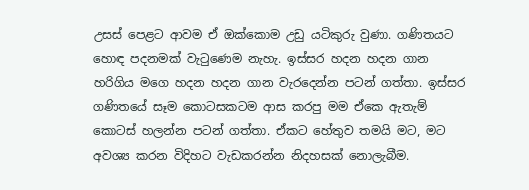උසස් පෙළට ආවම ඒ ඔක්කොම උඩු යටිකුරු වුණා. ගණිතයට හොඳ පදනමක් වැටුණෙම නැහැ. ඉස්සර හදන හදන ගාන හරිගිය මගෙ හදන හදන ගාන වැරදෙන්න පටන් ගත්තා. ඉස්සර ගණිතයේ සෑම කොටසකටම ආස කරපු මම ඒකෙ ඇතැම් කොටස් හලන්න පටන් ගත්තා. ඒකට හේතුව තමයි මට, මට අවශ්‍ය කරන විදිහට වැඩකරන්න නිදහසක් නොලැබීම.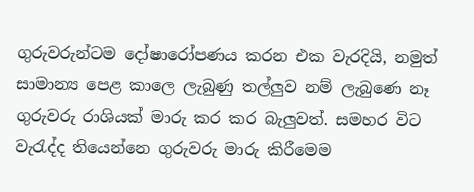ගුරුවරුන්ටම දෝෂාරෝපණය කරන එක වැරදියි, නමුත් සාමාන්‍ය පෙළ කාලෙ ලැබුණු තල්ලුව නම් ලැබුණෙ නෑ ගුරුවරු රාශියක් මාරු කර කර බැලුවත්. සමහර විට වැරැද්ද තියෙන්නෙ ගුරුවරු මාරු කිරීමෙම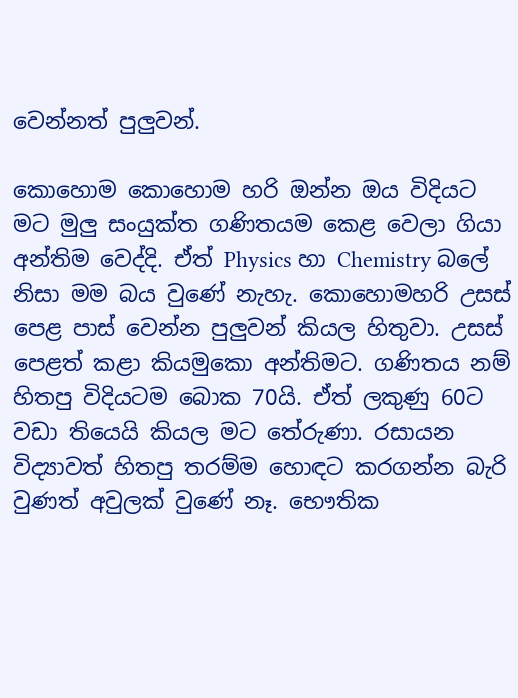වෙන්නත් පුලුවන්.

කොහොම කොහොම හරි ඔන්න ඔය විදියට මට මුලු සංයුක්ත ගණිතයම කෙළ වෙලා ගියා අන්තිම වෙද්දි. ඒත් Physics හා Chemistry බලේ නිසා මම බය වුණේ නැහැ. කොහොමහරි උසස් පෙළ පාස් වෙන්න පුලුවන් කියල හිතුවා. උසස් පෙළත් කළා කියමුකො අන්තිමට. ගණිතය නම් හිතපු විදියටම බොක 70යි. ඒත් ලකුණු 60ට වඩා තියෙයි කියල මට තේරුණා. රසායන විද්‍යාවත් හිතපු තරම්ම හොඳට කරගන්න බැරි වුණත් අවුලක් වුණේ නෑ. භෞතික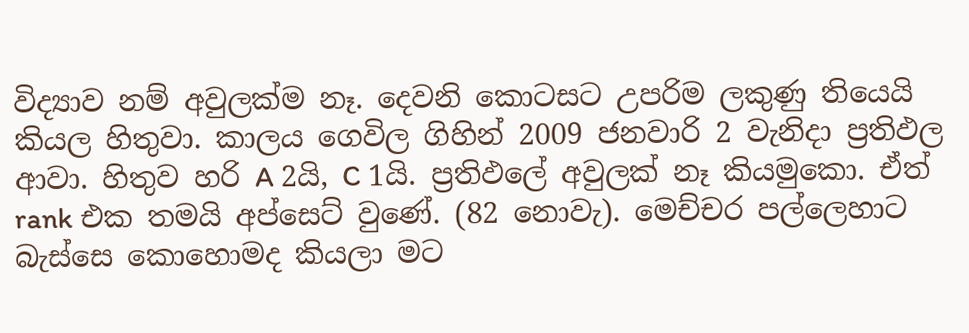විද්‍යාව නම් අවුලක්ම නෑ. දෙවනි කොටසට උපරිම ලකුණු තියෙයි කියල හිතුවා. කාලය ගෙවිල ගිහින් 2009 ජනවාරි 2 වැනිදා ප්‍රතිඵල ආවා. හිතුව හරි A 2යි, C 1යි. ප්‍රතිඵලේ අවුලක් නෑ කියමුකො. ඒත් rank එක තමයි අප්සෙට් වුණේ. (82 නොවැ). මෙච්චර පල්ලෙහාට බැස්සෙ කොහොමද කියලා මට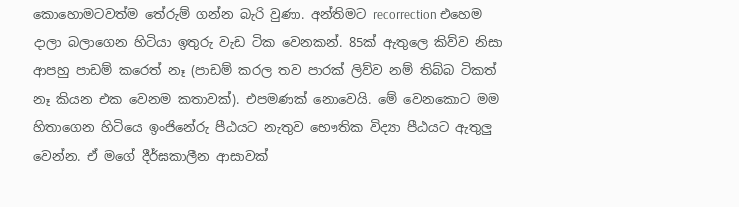කොහොමටවත්ම තේරුම් ගන්න බැරි වුණා. අන්තිමට recorrection එහෙම දාලා බලාගෙන හිටියා ඉතුරු වැඩ ටික වෙනකන්. 85ක් ඇතුලෙ කිව්ව නිසා ආපහු පාඩම් කරෙත් නෑ (පාඩම් කරල තව පාරක් ලිව්ව නම් තිබ්බ ටිකත් නෑ කියන එක වෙනම කතාවක්). එපමණක් නොවෙයි. මේ වෙනකොට මම හිතාගෙන හිටියෙ ඉංජිනේරු පීඨයට නැතුව භෞතික විද්‍යා පීඨයට ඇතුලු වෙන්න. ඒ මගේ දීර්ඝකාලීන ආසාවක්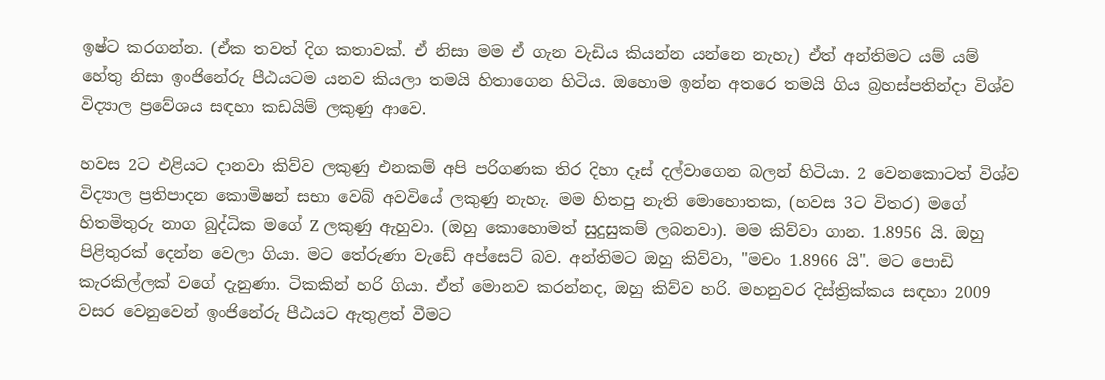ඉෂ්ට කරගන්න. (ඒක තවත් දිග කතාවක්. ඒ නිසා මම ඒ ගැන වැඩිය කියන්න යන්නෙ නැහැ) ඒත් අන්තිමට යම් යම් හේතු නිසා ඉංජිනේරු පීඨයටම යනව කියලා තමයි හිතාගෙන හිටිය. ඔහොම ඉන්න අතරෙ තමයි ගිය බ්‍රහස්පතින්දා විශ්ව විද්‍යාල ප්‍රවේශය සඳහා කඩයිම් ලකුණු ආවෙ.

හවස 2ට එළියට දානවා කිව්ව ලකුණු එනකම් අපි පරිගණක තිර දිහා දෑස් දල්වාගෙන බලන් හිටියා. 2 වෙනකොටත් විශ්ව විද්‍යාල ප්‍රතිපාදන කොමිෂන් සභා වෙබ් අවවියේ ලකුණු නැහැ. මම හිතපු නැති මොහොතක, (හවස 3ට විතර) මගේ හිතමිතුරු නාග බුද්ධික මගේ Z ලකුණු ඇහුවා. (ඔහු කොහොමත් සුදුසුකම් ලබනවා). මම කිව්වා ගාන. 1.8956 යි. ඔහු පිළිතුරක් දෙන්න වෙලා ගියා. මට තේරුණා වැඩේ අප්සෙට් බව. අන්තිමට ඔහු කිව්වා, "මචං 1.8966 යි". මට පොඩි කැරකිල්ලක් වගේ දැනුණා. ටිකකින් හරි ගියා. ඒත් මොනව කරන්නද, ඔහු කිව්ව හරි. මහනුවර දිස්ත්‍රික්කය සඳහා 2009 වසර වෙනුවෙන් ඉංජිනේරු පීඨයට ඇතුළත් වීමට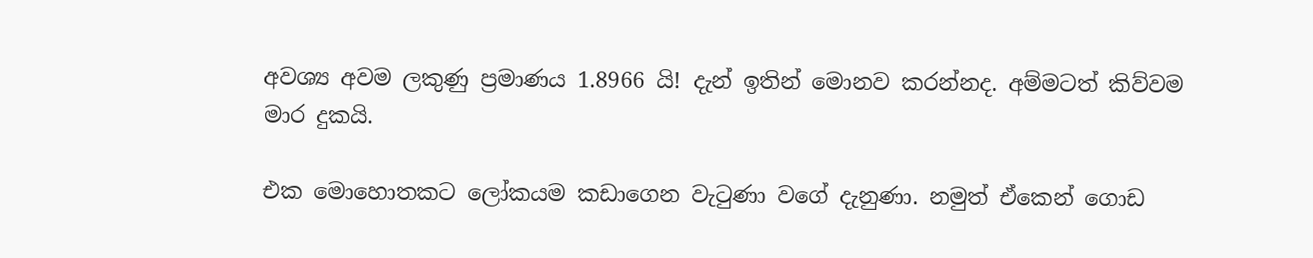අවශ්‍ය අවම ලකුණු ප්‍රමාණය 1.8966 යි! දැන් ඉතින් මොනව කරන්නද. අම්මටත් කිව්වම මාර දුකයි.

එක මොහොතකට ලෝකයම කඩාගෙන වැටුණා වගේ දැනුණා. නමුත් ඒකෙන් ගොඩ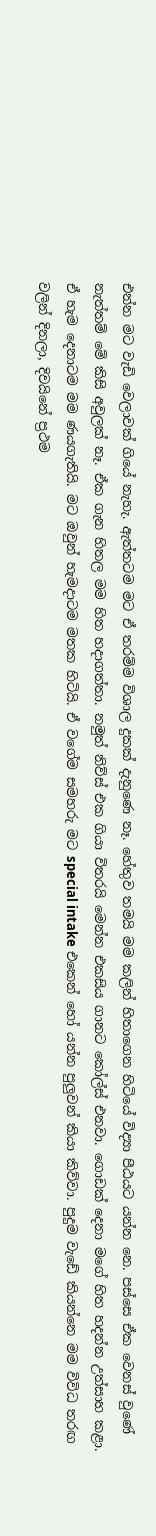එන්න මට වැඩි වෙලාවක් ගියේ නැහැ. ඇත්තටම මට ඒ තරම්ම විශාල දුකක් දැනුණෙ නෑ. හේතුව තමයි මම කලින් හිතාගෙන හිටියේ විද්‍යා පීඨයට යන්න නෙ. පස්සෙ ඒක වෙනස් වුණේ නැත්තම් මේ කිසි අවුලක් නෑ. ඒක ගැන හිතල මම හිත හදාගත්තා. නමුත් නිව්ස් එක ගියා විතරයි මෙන්න එකසිය ගානට කෝල්ස් එනවා. ගොඩක් දෙනා මගේ හිත හදන්න උත්සාහ කළා. ඒ හැම දෙනාටම මම ණයගැතියි. මට ඔවුන් හැමදාටම මතක හිටියි. ඒ වගේම සමහරු මට special intake එකෙන් හෝ යන්න පුලුවන් කියා කිව්වා. පුදුම වැඩේ කියන්නෙ මම විවිධ තරඟ වලින් දිනලා, දිවයිනේ ප්‍රථම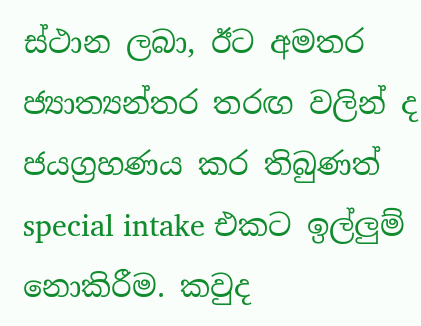ස්ථාන ලබා, ඊට අමතර ජ්‍යාත්‍යන්තර තරඟ වලින් ද ජයග්‍රහණය කර තිබුණත් special intake එකට ඉල්ලුම් නොකිරීම. කවුද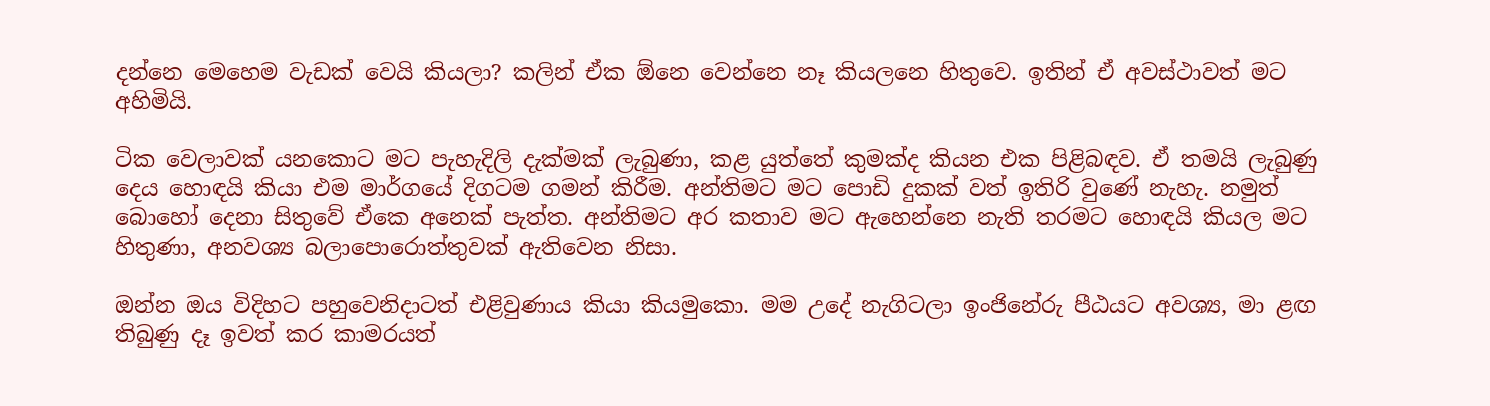දන්නෙ මෙහෙම වැඩක් වෙයි කියලා? කලින් ඒක ඕනෙ වෙන්නෙ නෑ කියලනෙ හිතුවෙ. ඉතින් ඒ අවස්ථාවත් මට අහිමියි.

ටික වෙලාවක් යනකොට මට පැහැදිලි දැක්මක් ලැබුණා, කළ යුත්තේ කුමක්ද කියන එක පිළිබඳව. ඒ තමයි ලැබුණු දෙය හොඳයි කියා එම මාර්ගයේ දිගටම ගමන් කිරීම. අන්තිමට මට පොඩි දුකක් වත් ඉතිරි වුණේ නැහැ. නමුත් බොහෝ දෙනා සිතුවේ ඒකෙ අනෙක් පැත්ත. අන්තිමට අර කතාව මට ඇහෙන්නෙ නැති තරමට හොඳයි කියල මට හිතුණා, අනවශ්‍ය බලාපොරොත්තුවක් ඇතිවෙන නිසා.

ඔන්න ඔය විදිහට පහුවෙනිදාටත් එළිවුණාය කියා කියමුකො. මම උදේ නැගිටලා ඉංජිනේරු පීඨයට අවශ්‍ය, මා ළඟ තිබුණු දෑ ඉවත් කර කාමරයත්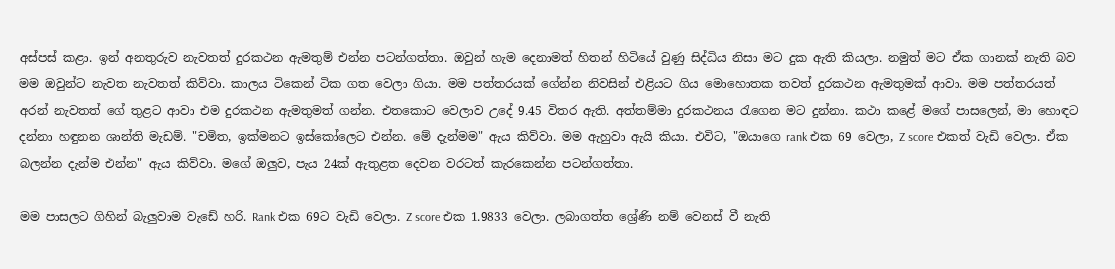අස්පස් කළා. ඉන් අනතුරුව නැවතත් දුරකථන ඇමතුම් එන්න පටන්ගත්තා. ඔවුන් හැම දෙනාමත් හිතන් හිටියේ වුණු සිද්ධිය නිසා මට දුක ඇති කියලා. නමුත් මට ඒක ගානක් නැති බව මම ඔවුන්ට නැවත නැවතත් කිව්වා. කාලය ටිකෙන් ටික ගත වෙලා ගියා. මම පත්තරයක් ගේන්න නිවසින් එළියට ගිය මොහොතක තවත් දුරකථන ඇමතුමක් ආවා. මම පත්තරයත් අරන් නැවතත් ගේ තුළට ආවා එම දුරකථන ඇමතුමත් ගන්න. එතකොට වෙලාව උදේ 9.45 විතර ඇති. අත්තම්මා දුරකථනය රැගෙන මට දුන්නා. කථා කළේ මගේ පාසලෙන්, මා හොඳට දන්නා හඳුනන ශාන්ති මැඩම්. "චමිත, ඉක්මනට ඉස්කෝලෙට එන්න. මේ දැන්මම" ඇය කිව්වා. මම ඇහුවා ඇයි කියා. එවිට, "ඔයාගෙ rank එක 69 වෙලා, Z score එකත් වැඩි වෙලා. ඒක බලන්න දැන්ම එන්න" ඇය කිව්වා. මගේ ඔලුව, පැය 24ක් ඇතුළත දෙවන වරටත් කැරකෙන්න පටන්ගත්තා.

මම පාසලට ගිහින් බැලුවාම වැඩේ හරි. Rank එක 69ට වැඩි වෙලා. Z score එක 1.9833 වෙලා. ලබාගත්ත ශ්‍රේණි නම් වෙනස් වී නැති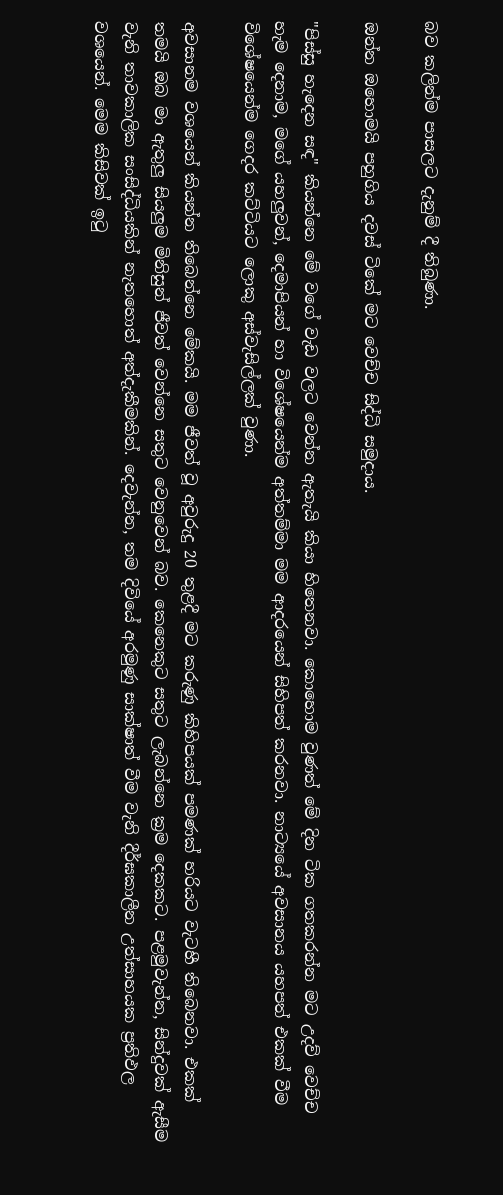බව කලින්ම පාසලට දැනුම් දී තිබුණා.

ඔන්න ඔහොමයි පහුගිය දවස් ටිකේ මට වෙච්ච සිද්ධි සමුදාය.

"පිස්සු හැදෙන සඳ" කියන්නෙ මේ වගේ වැඩ වලට වෙන්න ඇතැයි කියා හිතෙනවා. කොහොම වුණත් මේ දින ටික ගතකරන්න මට උදව් වෙච්ච හැම දෙනාම, මගේ යහලුවන්, දෙමාපියන් හා විශේෂයෙන්ම අත්තම්මා මම ආදරයෙන් සිහිපත් කරනවා. නාට්‍යයේ අවසානය යහපත් එකක් වීම විශේෂයෙන්ම ගෙදර කට්ටියට ලොකු අස්වැසිල්ලක් වුණා.

අවසානම වශයෙන් කියන්න තිබෙන්නෙ මේකයි. මම ජීවත් වූ අවුරුදු 20 තුළදී මට කරුණු කිහිපයක් පමණක් හරියට වැටහී තිබෙනවා. එකක් තමයි ඔබ මා ඇතුලු සියලුම මිනිසුන් ජීවත් වෙන්නෙ සතුට වෙනුවෙන් බව. කෙනෙකුට සතුට ලැබන්නෙ ක්‍රම දෙකකට. පළමුවැන්න, සින්දුවක් ඇසීම වැනි තාවකාලික සංසිද්ධියකින් නැතහොත් අත්දැකීමකින්. දෙවැන්න, තම දිවියේ අරමුණු සාක්ෂාත් වීම වැනි දීර්ඝකාලීන උත්සාහයක ප්‍රතිඵල වශයෙන්. මෙම කිසිවක් ඉටු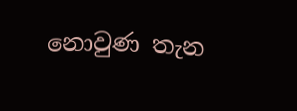නොවුණ තැන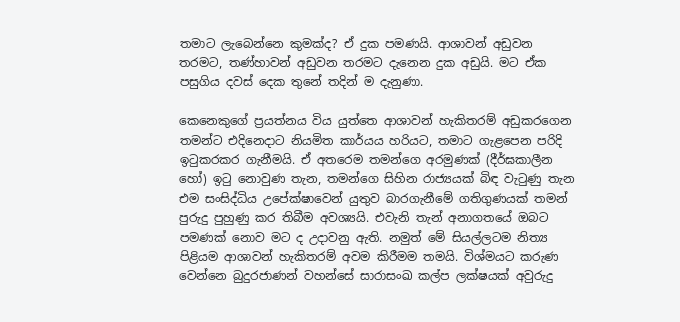තමාට ලැබෙන්නෙ කුමක්ද? ඒ දුක පමණයි. ආශාවන් අඩුවන තරමට, තණ්හාවන් අඩුවන තරමට දැනෙන දුක අඩුයි. මට ඒක පසුගිය දවස් දෙක තුනේ තදින් ම දැනුණා.

කෙනෙකුගේ ප්‍රයත්නය විය යුත්තෙ ආශාවන් හැකිතරම් අඩුකරගෙන තමන්ට එදිනෙදාට නියමිත කාර්යය හරියට, තමාට ගැළපෙන පරිදි ඉටුකරකර ගැනීමයි. ඒ අතරෙම තමන්ගෙ අරමුණක් (දීර්ඝකාලීන හෝ) ඉටු නොවුණ තැන, තමන්ගෙ සිහින රාජ්‍යයක් බිඳ වැටුණු තැන එම සංසිද්ධිය උපේක්ෂාවෙන් යුතුව බාරගැනීමේ ගතිගුණයක් තමන් පුරුදු පුහුණු කර තිබීම අවශ්‍යයි. එවැනි තැන් අනාගතයේ ඔබට පමණක් නොව මට ද උදාවනු ඇති. නමුත් මේ සියල්ලටම නිත්‍ය පිළියම ආශාවන් හැකිතරම් අවම කිරීමම තමයි. විශ්මයට කරුණ වෙන්නෙ බුදුරජාණන් වහන්සේ සාරාසංඛ කල්ප ලක්ෂයක් අවුරුදු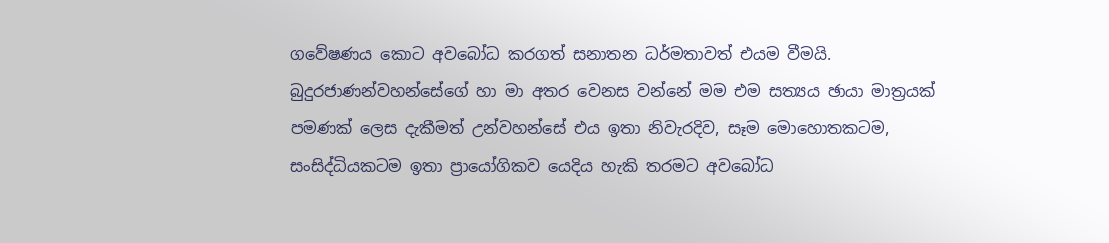ගවේෂණය කොට අවබෝධ කරගත් සනාතන ධර්මතාවත් එයම වීමයි. බුදුරජාණන්වහන්සේගේ හා මා අතර වෙනස වන්නේ මම එම සත්‍යය ඡායා මාත්‍රයක් පමණක් ලෙස දැකීමත් උන්වහන්සේ එය ඉතා නිවැරදිව, සෑම මොහොතකටම, සංසිද්ධියකටම ඉතා ප්‍රායෝගිකව යෙදිය හැකි තරමට අවබෝධ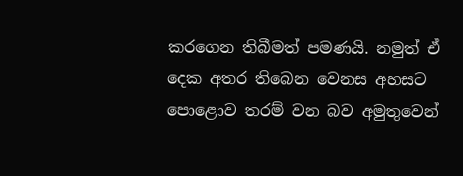කරගෙන තිබීමත් පමණයි. නමුත් ඒ දෙක අතර තිබෙන වෙනස අහසට පොළොව තරම් වන බව අමුතුවෙන්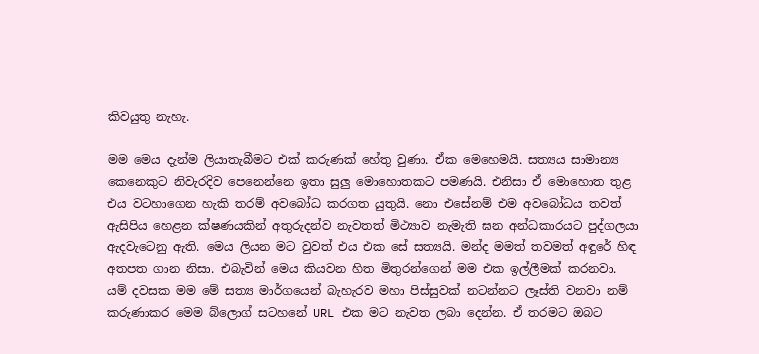කිවයුතු නැහැ.

මම මෙය දැන්ම ලියාතැබීමට එක් කරුණක් හේතු වුණා. ඒක මෙහෙමයි. සත්‍යය සාමාන්‍ය කෙනෙකුට නිවැරදිව පෙනෙන්නෙ ඉතා සුලු මොහොතකට පමණයි. එනිසා ඒ මොහොත තුළ එය වටහාගෙන හැකි තරම් අවබෝධ කරගත යුතුයි. නො එසේනම් එම අවබෝධය තවත් ඇසිපිය හෙළන ක්ෂණයකින් අතුරුදන්ව නැවතත් මිථ්‍යාව නැමැති ඝන අන්ධකාරයට පුද්ගලයා ඇදවැටෙනු ඇති. මෙය ලියන මට වුවත් එය එක සේ සත්‍යයි. මන්ද මමත් තවමත් අඳුරේ හිඳ අතපත ගාන නිසා. එබැවින් මෙය කියවන හිත මිතුරන්ගෙන් මම එක ඉල්ලීමක් කරනවා. යම් දවසක මම මේ සත්‍ය මාර්ගයෙන් බැහැරව මහා පිස්සුවක් නටන්නට ලෑස්ති වනවා නම් කරුණාකර මෙම බ්ලොග් සටහනේ URL එක මට නැවත ලබා දෙන්න. ඒ තරමට ඔබට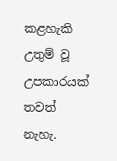කළහැකි උතුම් වූ උපකාරයක් තවත් නැහැ.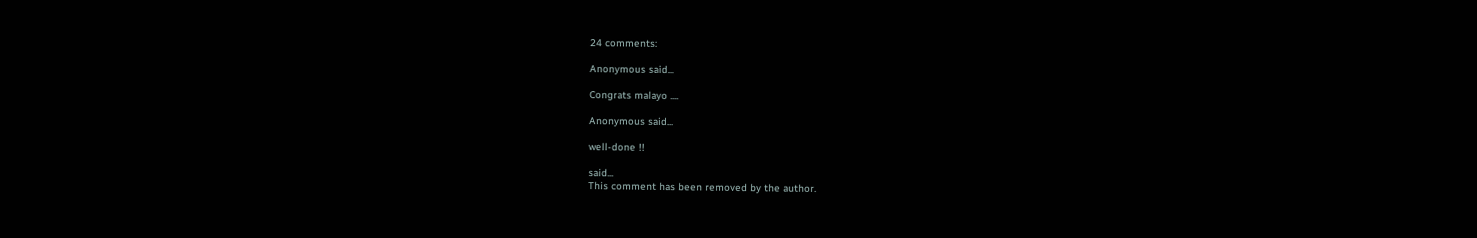24 comments:

Anonymous said...

Congrats malayo ....

Anonymous said...

well-done !!

said...
This comment has been removed by the author.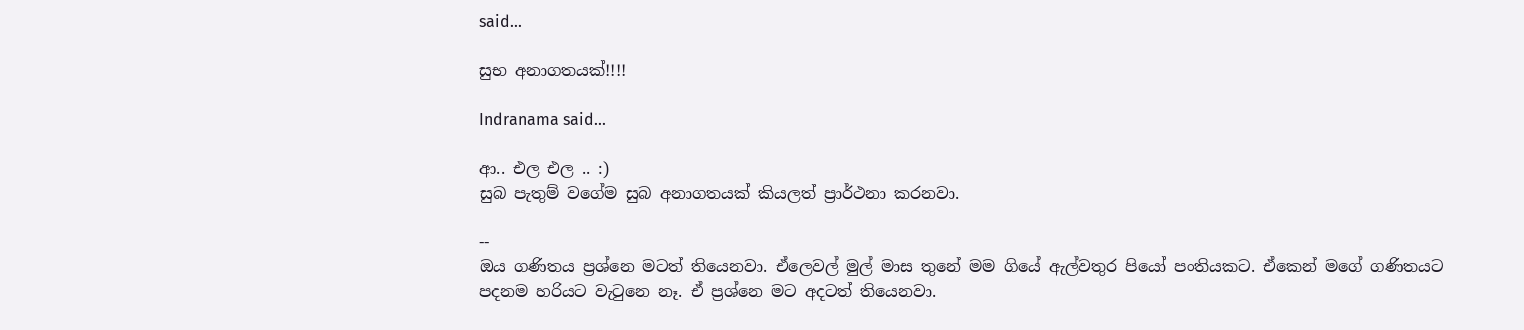said...

සුභ අනාගතයක්!!!!

Indranama said...

ආ.. එල එල .. :)
සුබ පැතුම් වගේම සුබ අනාගතයක් කියලත් ප්‍රාර්ථනා කරනවා.

--
ඔය ගණිතය ප්‍රශ්නෙ මටත් තියෙනවා. ඒලෙවල් මුල් මාස තුනේ මම ගියේ ඇල්වතුර පියෝ පංතියකට. ඒකෙන් මගේ ගණිතයට පදනම හරියට වැටුනෙ නෑ. ඒ ප්‍රශ්නෙ මට අදටත් තියෙනවා.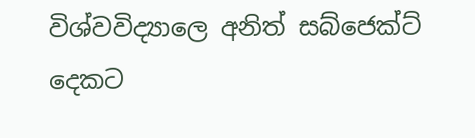විශ්වවිද්‍යාලෙ අනිත් සබ්ජෙක්ට් දෙකට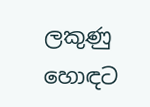ලකුණු හොඳට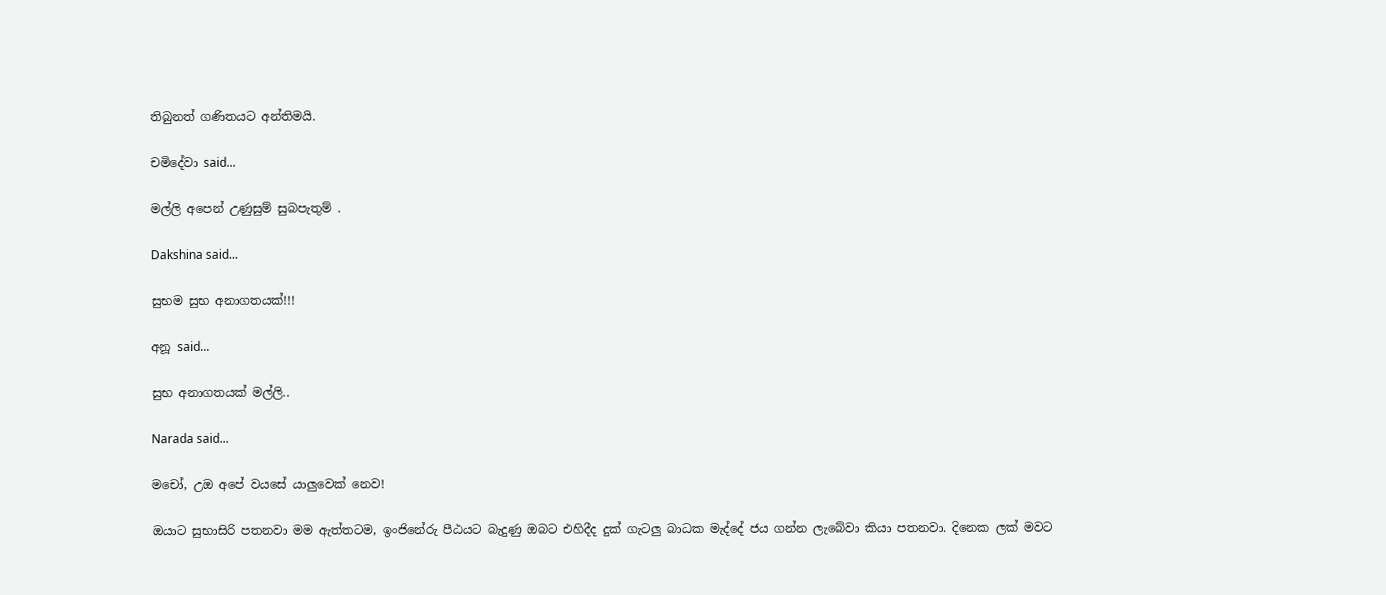තිබුනත් ගණිතයට අන්තිමයි.

චමිදේවා said...

මල්ලි අපෙන් උණුසුම් සුබපැතුම් .

Dakshina said...

සුභම සුභ අනාගතයක්!!!

අනූ said...

සුභ අනාගතයක් මල්ලි..

Narada said...

මචෝ, උඔ අපේ වයසේ යාලුවෙක් නෙව!

ඔයාට සුභාසිරි පතනවා මම ඇත්තටම, ඉංජිනේරු පීඨයට බැදුණු ඔබට එහිදීද දුක් ගැටලු බාධක මැද්දේ ජය ගන්න ලැබේවා කියා පතනවා. දිනෙක ලක් මවට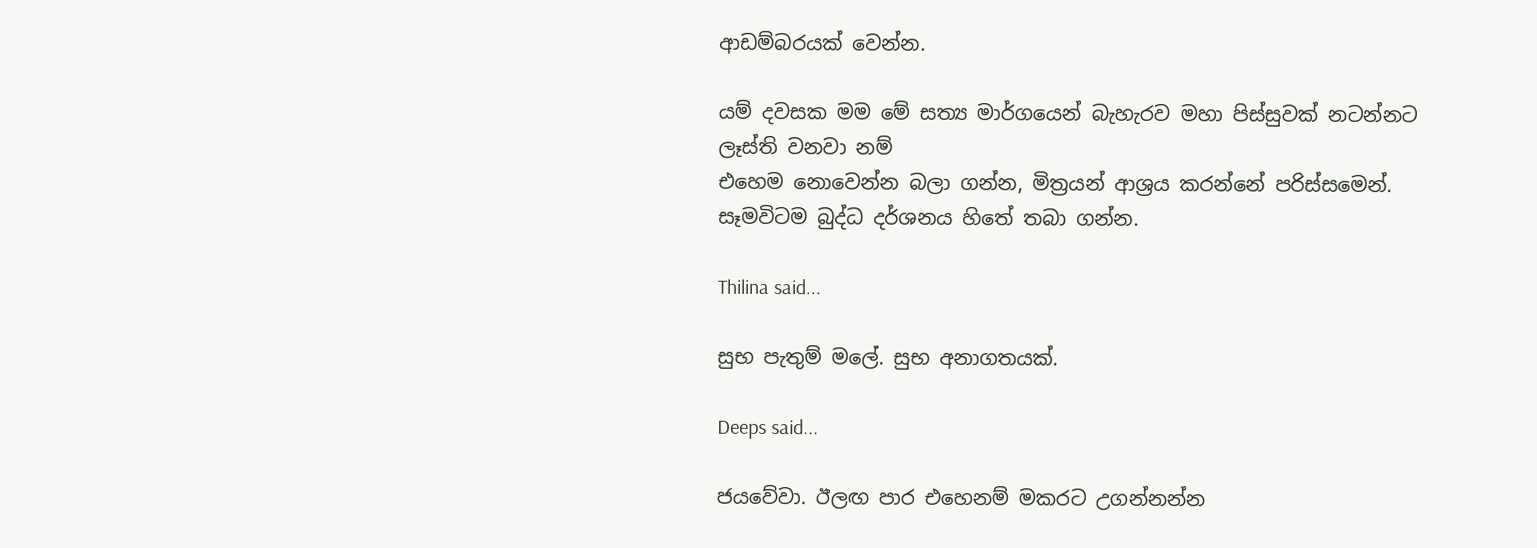ආඩම්බරයක් වෙන්න.

යම් දවසක මම මේ සත්‍ය මාර්ගයෙන් බැහැරව මහා පිස්සුවක් නටන්නට ලෑස්ති වනවා නම්
එහෙම නොවෙන්න බලා ගන්න, මිත්‍රයන් ආශ්‍රය කරන්නේ පරිස්සමෙන්. සෑමවිටම බුද්ධ දර්ශනය හිතේ තබා ගන්න.

Thilina said...

සුභ පැතුම් මලේ. සුභ අනාගතයක්.

Deeps said...

ජයවේවා. ඊලඟ පාර එහෙනම් මකරට උගන්නන්න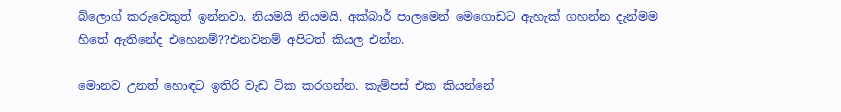බ්ලොග් කරුවෙකුත් ඉන්නවා. නියමයි නියමයි. අක්බාර් පාලමෙන් මෙගොඩට ඇහැක් ගහන්න දැන්මම හිතේ ඇතිනේද එහෙනම්??එනවනම් අපිටත් කියල එන්න.

මොනව උනත් හොඳට ඉතිරි වැඩ ටික කරගන්න. කැම්පස් එක කියන්නේ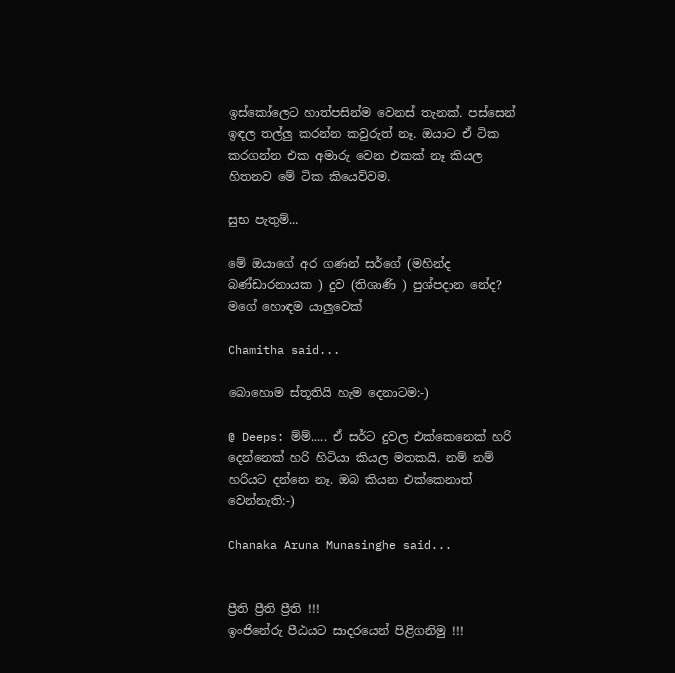ඉස්කෝලෙට හාත්පසින්ම වෙනස් තැනක්. පස්සෙන් ඉඳල තල්ලු කරන්න කවුරුත් නෑ. ඔයාට ඒ ටික කරගන්න එක අමාරු වෙන එකක් නෑ කියල හිතනව මේ ටික කියෙව්වම.

සුභ පැතුම්...

මේ ඔයාගේ අර ගණන් සර්ගේ (මහින්ද බණ්ඩාරනායක ) දුව (තිශාණි ) පුශ්පදාන නේද? මගේ හොඳම යාලුවෙක්

Chamitha said...

බොහොම ස්තූතියි හැම දෙනාටම:-)

@ Deeps: ම්ම්..... ඒ සර්ට දුවල එක්කෙනෙක් හරි දෙන්නෙක් හරි හිටියා කියල මතකයි. නම් නම් හරියට දන්නෙ නෑ. ඔබ කියන එක්කෙනාත් වෙන්නැති:-)

Chanaka Aruna Munasinghe said...


ප්‍රීති ප්‍රීති ප්‍රීති !!!
ඉංජිනේරු පීඨයට සාදරයෙන් පිළිගනිමු !!!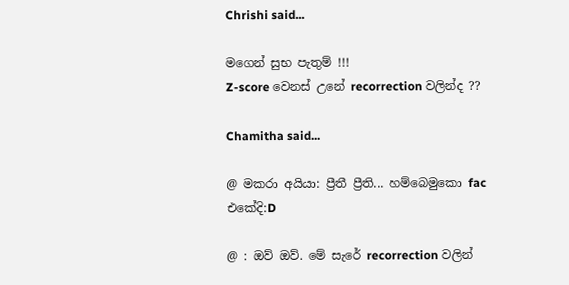Chrishi said...

මගෙන් සුභ පැතුම් !!!
Z-score වෙනස් උනේ recorrection වලින්ද ??

Chamitha said...

@ මකරා අයියා: ප්‍රීතී ප්‍රීති... හම්බෙමුකො fac එකේදි:D

@ : ඔව් ඔව්. මේ සැරේ recorrection වලින්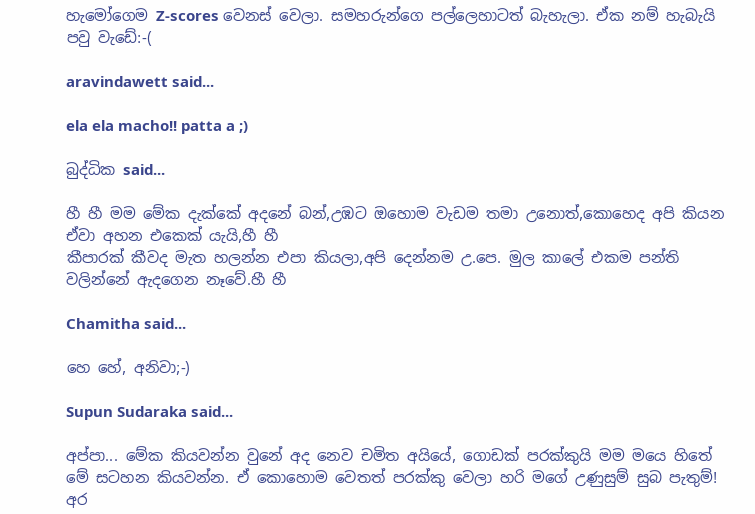හැමෝගෙම Z-scores වෙනස් වෙලා. සමහරුන්ගෙ පල්ලෙහාටත් බැහැලා. ඒක නම් හැබැයි පවු වැඩේ:-(

aravindawett said...

ela ela macho!! patta a ;)

බුද්ධික said...

හී හී මම මේක දැක්කේ අදනේ බන්,උඹට ඔහොම වැඩම තමා උනොත්,කොහෙද අපි කියන ඒවා අහන එකෙක් යැයි,හී හී
කීපාරක් කීවද මැත හලන්න එපා කියලා,අපි දෙන්නම උ.පෙ. මුල කාලේ එකම පන්ති වලින්නේ ඇදගෙන නෑවේ.හී හී

Chamitha said...

හෙ හේ, අනිවා;-)

Supun Sudaraka said...

අප්පා... මේක කියවන්න වුනේ අද ‍නෙව චමිත අයියේ, ගොඩක් පරක්කුයි මම මයෙ හිතේ මේ සටහන කියවන්න. ඒ කොහොම‍ වෙතත් පරක්කු වෙලා හරි මගේ උණුසුම් සුබ පැතුම්! අර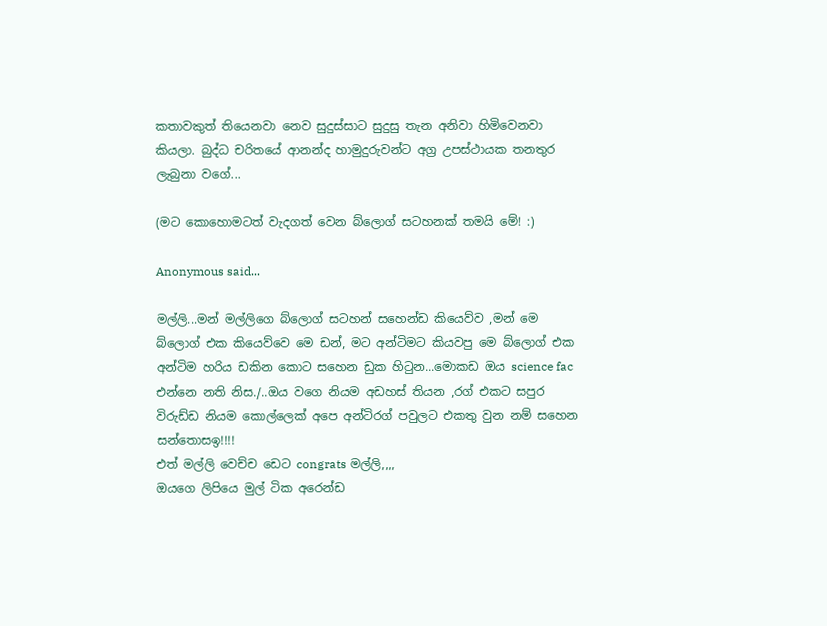කතාවකුත් තියෙනවා නෙව සුදුස්සාට සුදුසු තැන අනිවා හිමිවෙනවා කියලා. බුද්ධ චරිතයේ ආනන්ද හාමුදුරුවන්ට අග්‍ර උපස්ථායක තනතුර ලැබුනා වගේ...

(මට කොහොමටත් වැදගත් වෙන බ්ලොග් සටහනක් තමයි මේ! :)

Anonymous said...

මල්ලි...මන් මල්ලිගෙ බ්ලොග් සටහන් සහෙන්ඩ කියෙව්ව ,මන් මෙ බ්ලොග් එක කියෙව්වෙ මෙ ඩන්, මට අන්ටිමට කියවපු මෙ බ්ලොග් එක අන්ටිම හරිය ඩකින කොට සහෙන ඩුක හිටුන...මොකඩ ඔය science fac එන්නෙ නති නිස./..ඔය වගෙ නියම අඩහස් තියන ,රග් එකට සපුර විරුඩ්ඩ නියම කොල්ලෙක් අපෙ අන්ටිරග් පවුලට එකතු වුන නම් සහෙන සන්තොසඉ!!!!
එත් මල්ලි වෙච්ච ඩෙට congrats මල්ලි,,,,
ඔයගෙ ලිපියෙ මුල් ටික අරෙන්ඩ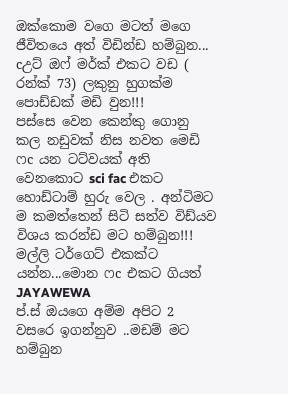ඔක්කොම වගෙ මටත් මගෙ ජීවිතයෙ අත් විඩින්ඩ හම්බුන...
cඋට් ඔෆ් මර්ක් එකට වඩ ( රන්ක් 73) ලකුනු හුගක්ම පොඩ්ඩක් මඩි වුන!!!
පස්සෙ වෙන කෙන්කු ගොනු කල නඩුවක් නිස නවත මෙඩි ෆc යන ටට්වයක් අති වෙනකොට sci fac එකට හොඩ්ටාම් හුරු වෙල . අන්ටිමට ම කමත්තෙන් සිටි සත්ව විඩ්යව විශය කරන්ඩ මට හම්බුන!!!
මල්ලි ටර්ගෙට් එකක්ට යන්න...මොන ෆc එකට ගියත්
JAYAWEWA
ප්.ස් ඔයගෙ අම්ම අපිට 2 වසරෙ ඉගන්නුව ..මඩම් මට හම්බුන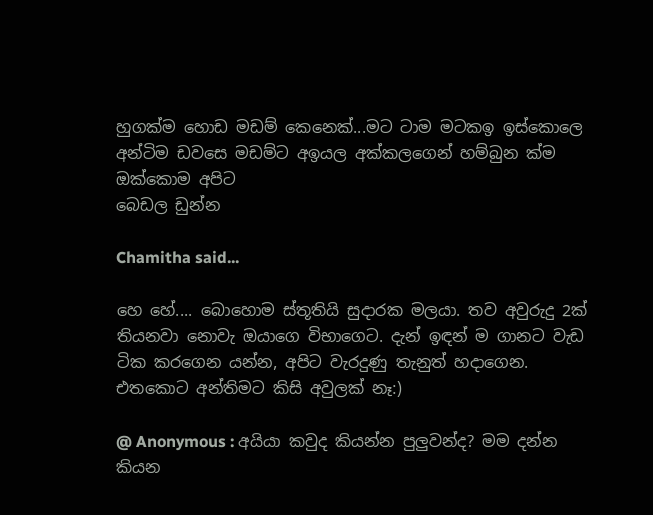හුගක්ම හොඩ මඩම් කෙනෙක්...මට ටාම මටකඉ ඉස්කොලෙ අන්ටිම ඩවසෙ මඩම්ට අඉයල අක්කලගෙන් හම්බුන ක්ම ඔක්කොම අපිට
බෙඩල ඩුන්න

Chamitha said...

හෙ හේ.... බොහොම ස්තූතියි සුදාරක මලයා. තව අවුරුදු 2ක් තියනවා නොවැ ඔයාගෙ විභාගෙට. දැන් ඉඳන් ම ගානට වැඩ ටික කරගෙන යන්න, අපිට වැරදුණු තැනුත් හදාගෙන. එතකොට අන්තිමට කිසි අවුලක් නෑ:)

@ Anonymous : අයියා කවුද කියන්න පුලුවන්ද? මම දන්න කියන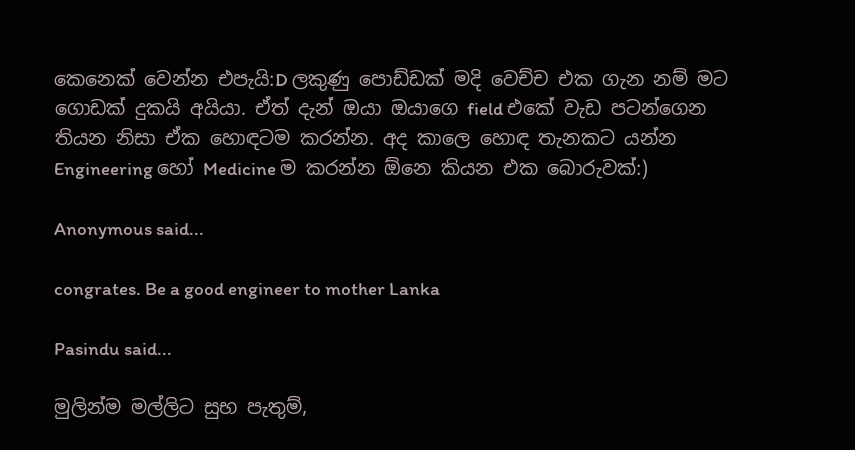කෙනෙක් වෙන්න එපැයි:D ලකුණු පොඩ්ඩක් මදි වෙච්ච එක ගැන නම් මට ගොඩක් දුකයි අයියා. ඒත් දැන් ඔයා ඔයාගෙ field එකේ වැඩ පටන්ගෙන තියන නිසා ඒක හොඳටම කරන්න. අද කාලෙ හොඳ තැනකට යන්න Engineering හෝ Medicine ම කරන්න ඕනෙ කියන එක බොරුවක්:)

Anonymous said...

congrates. Be a good engineer to mother Lanka

Pasindu said...

මුලින්ම මල්ලිට සුභ පැතුම්,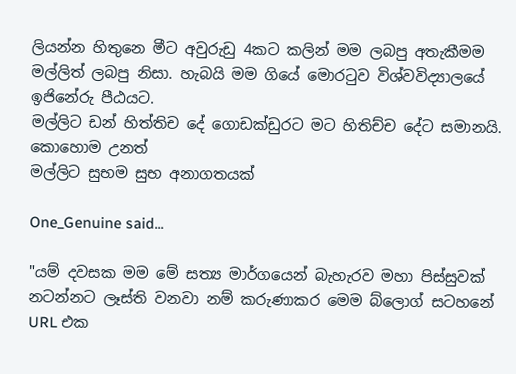ලියන්න හිතුනෙ මීට අවුරුඩු 4කට කලින් මම ලබපු අතැකීමම මල්ලිත් ලබපු නිසා. හැබයි මම ගියේ මොරටුව විශ්වවිද්‍යාලයේ ඉජිනේරු පීඨයට.
මල්ලිට ඩන් හිත්තිච දේ ගොඩක්ඩුරට මට හිතිච්ච දේට සමානයි.
කොහොම උනත්
මල්ලිට සුභම සුභ අනාගතයක්

One_Genuine said...

"යම් දවසක මම මේ සත්‍ය මාර්ගයෙන් බැහැරව මහා පිස්සුවක් නටන්නට ලෑස්ති වනවා නම් කරුණාකර මෙම බ්ලොග් සටහනේ URL එක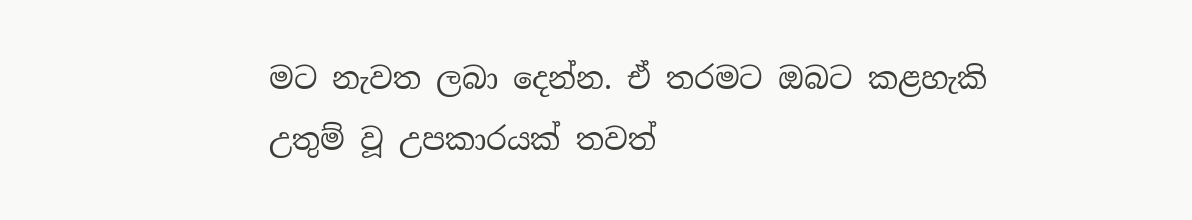මට නැවත ලබා දෙන්න. ඒ තරමට ඔබට කළහැකි උතුම් වූ උපකාරයක් තවත්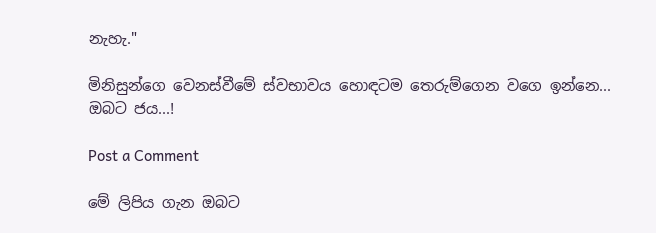නැහැ."

මිනිසුන්ගෙ වෙනස්වීමේ ස්වභාවය හොඳටම තෙරුම්ගෙන වගෙ ඉන්නෙ...
ඔබට ජය...!

Post a Comment

මේ ලිපිය ගැන ඔබට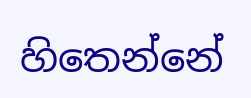හිතෙන්නේ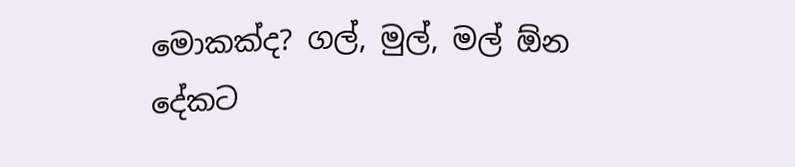මොකක්ද? ගල්, මුල්, මල් ඕන දේකට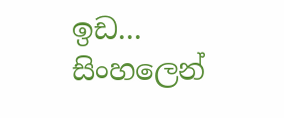ඉඩ...
සිංහලෙන්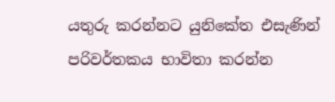යතුරු කරන්නට යුනිකේත එසැණින් පරිවර්තකය භාවිතා කරන්න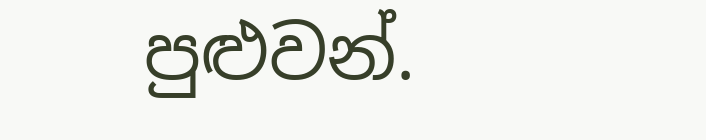පුළුවන්.